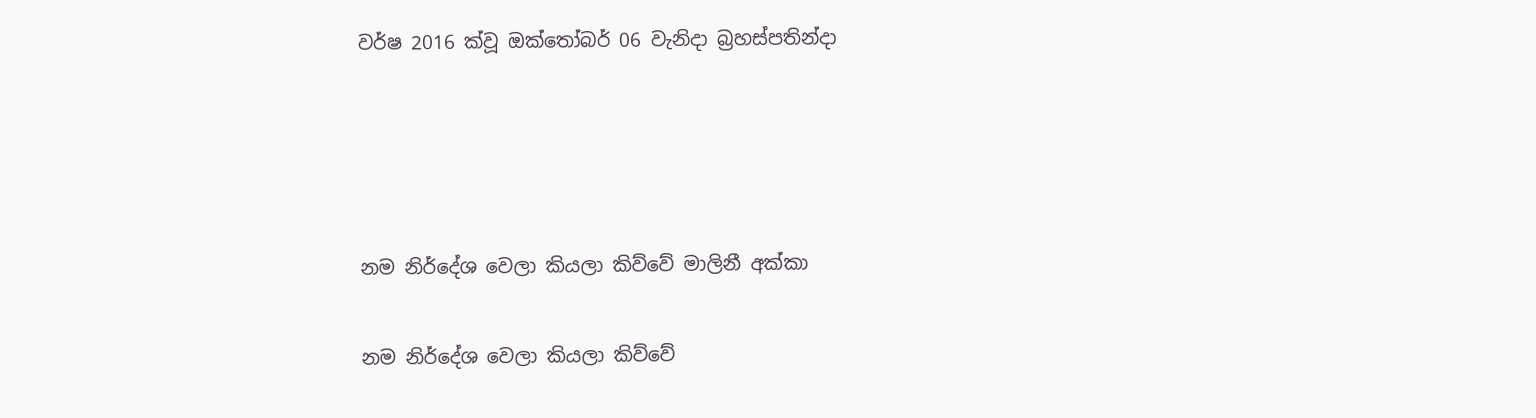වර්ෂ 2016 ක්වූ ඔක්තෝබර් 06 වැනිදා බ්‍රහස්පතින්දා




නම නිර්දේශ වෙලා කියලා කිව්වේ මාලිනී අක්කා

නම නිර්දේශ වෙලා කියලා කිව්වේ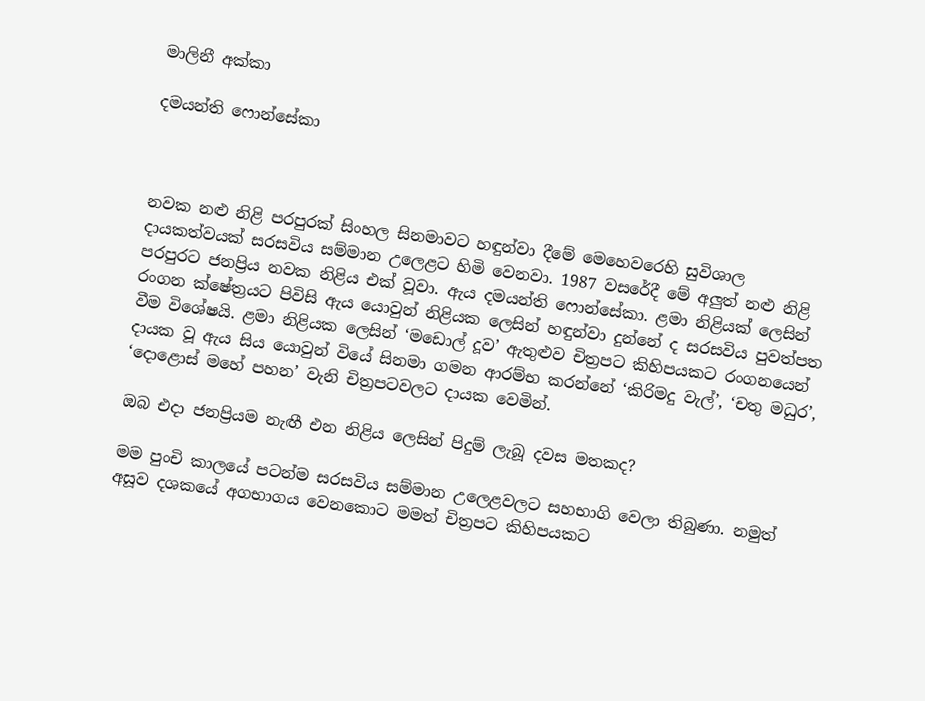මාලිනී අක්කා

දමයන්ති ෆොන්සේකා



නවක නළු නිළි පරපුරක් සිංහල සිනමාවට හඳුන්වා දීමේ මෙහෙවරෙහි සුවිශාල දායකත්වයක් සරසවිය සම්මාන උලෙළට හිමි වෙනවා. 1987 වසරේදී මේ අලුත් නළු නිළි පරපුරට ජනප්‍රිය නවක නිළිය එක් වූවා. ඇය දමයන්ති ෆොන්සේකා. ළමා නිළියක් ලෙසින් රංගන ක්ෂේත්‍රයට පිවිසි ඇය යොවුන් නිළියක ලෙසින් හඳුන්වා දුන්නේ ද සරසවිය පුවත්පත වීම විශේෂයි. ළමා නිළියක ලෙසින් ‘මඩොල් දූව’ ඇතුළුව චිත්‍රපට කිහිපයකට රංගනයෙන් දායක වූ ඇය සිය යොවුන් වියේ සිනමා ගමන ආරම්භ කරන්නේ ‘කිරිමදු වැල්’, ‘චතු මධුර’, ‘දොළොස් මහේ පහන’ වැනි චිත්‍රපටවලට දායක වෙමින්.

ඔබ එදා ජනප්‍රියම නැඟී එන නිළිය ලෙසින් පිදුම් ලැබූ දවස මතකද?

මම පුංචි කාලයේ පටන්ම සරසවිය සම්මාන උලෙළවලට සහභාගි වෙලා තිබුණා. නමුත් අසූව දශකයේ අගභාගය වෙනකොට මමත් චිත්‍රපට කිහිපයකට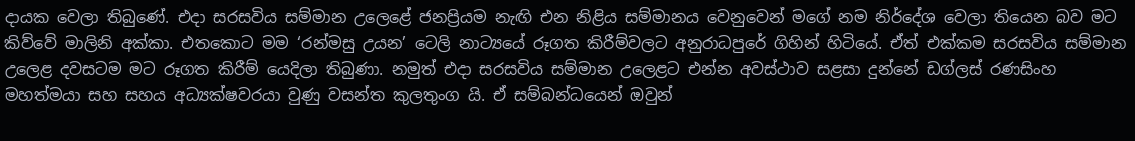දායක වෙලා තිබුණේ. එදා සරසවිය සම්මාන උලෙළේ ජනප්‍රියම නැඟි එන නිළිය සම්මානය වෙනුවෙන් මගේ නම නිර්දේශ වෙලා තියෙන බව මට කිව්වේ මාලිනි අක්කා. එතකොට මම ‘රන්මසු උයන’ ටෙලි නාට්‍යයේ රූගත කිරීම්වලට අනුරාධපුරේ ගිහින් හිටියේ. ඒත් එක්කම සරසවිය සම්මාන උලෙළ දවසටම මට රූගත කිරීම් යෙදිලා තිබුණා. නමුත් එදා සරසවිය සම්මාන උලෙළට එන්න අවස්ථාව සළසා දුන්නේ ඩග්ලස් රණසිංහ මහත්මයා සහ සහය අධ්‍යක්ෂවරයා වුණු වසන්ත කුලතුංග යි. ඒ සම්බන්ධයෙන් ඔවුන්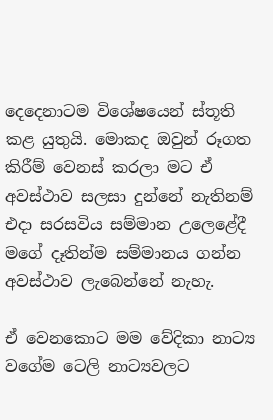දෙදෙනාටම විශේෂයෙන් ස්තූති කළ යුතුයි. මොකද ඔවුන් රූගත කිරීම් වෙනස් කරලා මට ඒ අවස්ථාව සලසා දුන්නේ නැතිනම් එදා සරසවිය සම්මාන උලෙළේදී මගේ දෑතින්ම සම්මානය ගන්න අවස්ථාව ලැබෙන්නේ නැහැ.

ඒ වෙනකොට මම වේදිකා නාට්‍ය වගේම ටෙලි නාට්‍යවලට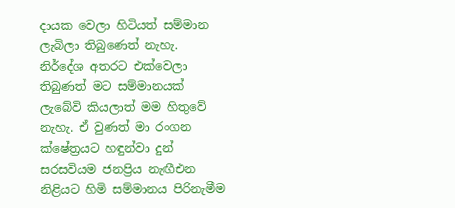දායක වෙලා හිටියත් සම්මාන ලැබිලා තිබුණෙත් නැහැ. නිර්දේශ අතරට එක්වෙලා තිබුණත් මට සම්මානයක් ලැබේවි කියලාත් මම හිතුවේ නැහැ. ඒ වුණත් මා රංගන ක්ෂේත්‍රයට හඳුන්වා දුන් සරසවියම ජනප්‍රිය නැඟීඑන නිළියට හිමි සම්මානය පිරිනැමීම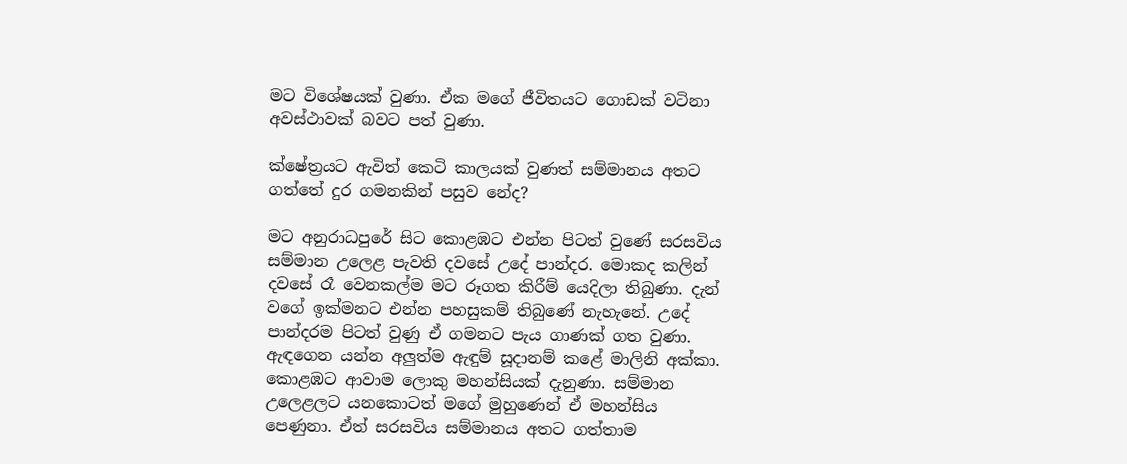මට විශේෂයක් වුණා. ඒක මගේ ජීවිතයට ගොඩක් වටිනා අවස්ථාවක් බවට පත් වුණා.

ක්ෂේත්‍රයට ඇවිත් කෙටි කාලයක් වුණත් සම්මානය අතට ගත්තේ දුර ගමනකින් පසුව නේද?

මට අනුරාධපුරේ සිට කොළඹට එන්න පිටත් වුණේ සරසවිය සම්මාන උලෙළ පැවති දවසේ උදේ පාන්දර. මොකද කලින් දවසේ රෑ වෙනකල්ම මට රූගත කිරීම් යෙදිලා තිබුණා. දැන් වගේ ඉක්මනට එන්න පහසුකම් තිබුණේ නැහැනේ. උදේ පාන්දරම පිටත් වුණු ඒ ගමනට පැය ගාණක් ගත වුණා. ඇඳගෙන යන්න අලුත්ම ඇඳුම් සූදානම් කළේ මාලිනි අක්කා. කොළඹට ආවාම ලොකු මහන්සියක් දැනුණා. සම්මාන උලෙළලට යනකොටත් මගේ මුහුණෙන් ඒ මහන්සිය පෙණුනා. ඒත් සරසවිය සම්මානය අතට ගත්තාම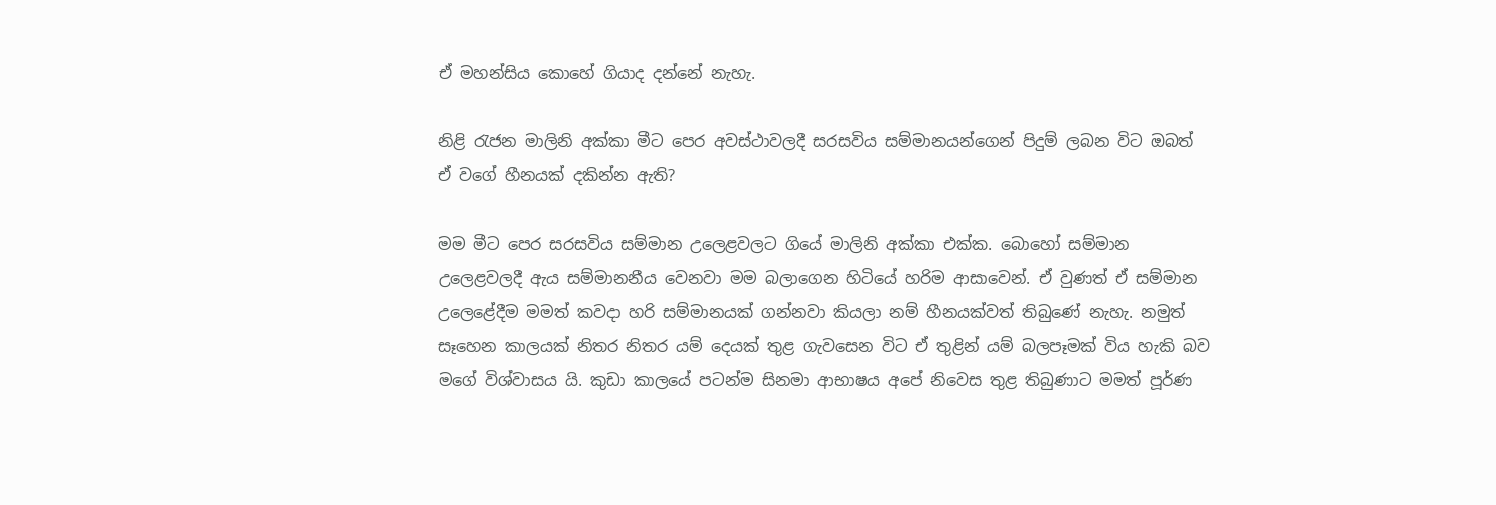ඒ මහන්සිය කොහේ ගියාද දන්නේ නැහැ.

නිළි රැජන මාලිනි අක්කා මීට පෙර අවස්ථාවලදී සරසවිය සම්මානයන්ගෙන් පිදුම් ලබන විට ඔබත් ඒ වගේ හීනයක් දකින්න ඇති?

මම මීට පෙර සරසවිය සම්මාන උලෙළවලට ගියේ මාලිනි අක්කා එක්ක. බොහෝ සම්මාන උලෙළවලදී ඇය සම්මානනීය වෙනවා මම බලාගෙන හිටියේ හරිම ආසාවෙන්. ඒ වුණත් ඒ සම්මාන උලෙළේදීම මමත් කවදා හරි සම්මානයක් ගන්නවා කියලා නම් හීනයක්වත් තිබුණේ නැහැ. නමුත් සෑහෙන කාලයක් නිතර නිතර යම් දෙයක් තුළ ගැවසෙන විට ඒ තුළින් යම් බලපෑමක් විය හැකි බව මගේ විශ්වාසය යි. කුඩා කාලයේ පටන්ම සිනමා ආභාෂය අපේ නිවෙස තුළ තිබුණාට මමත් පූර්ණ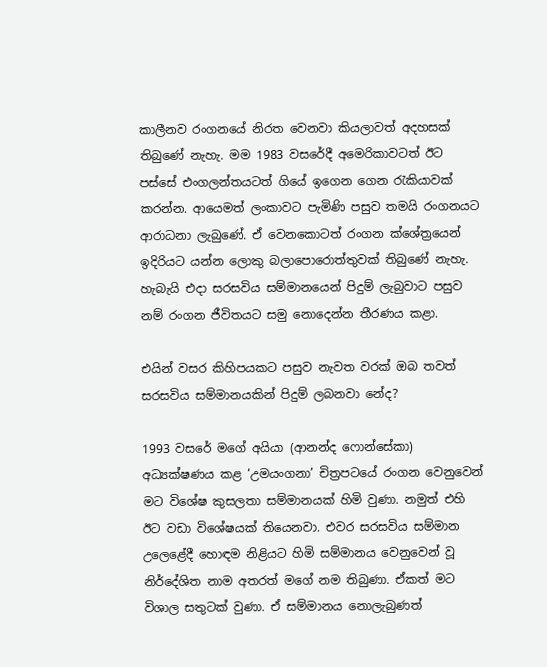කාලීනව රංගනයේ නිරත වෙනවා කියලාවත් අදහසක් තිබුණේ නැහැ. මම 1983 වසරේදී අමෙරිකාවටත් ඊට පස්සේ එංගලන්තයටත් ගියේ ඉගෙන ගෙන රැකියාවක් කරන්න. ආයෙමත් ලංකාවට පැමිණි පසුව තමයි රංගනයට ආරාධනා ලැබුණේ. ඒ වෙනකොටත් රංගන ක්ශේත්‍රයෙන් ඉදිරියට යන්න ලොකු බලාපොරොත්තුවක් තිබුණේ නැහැ. හැබැයි එදා සරසවිය සම්මානයෙන් පිදුම් ලැබුවාට පසුව නම් රංගන ජීවිතයට සමු නොදෙන්න තීරණය කළා.

එයින් වසර කිහිපයකට පසුව නැවත වරක් ඔබ තවත් සරසවිය සම්මානයකින් පිදුම් ලබනවා නේද?

1993 වසරේ මගේ අයියා (ආනන්ද ෆොන්සේකා) අධ්‍යක්ෂණය කළ ‘උමයංගනා’ චිත්‍රපටයේ රංගන වෙනුවෙන් මට විශේෂ කුසලතා සම්මානයක් හිමි වුණා. නමුත් එහි ඊට වඩා විශේෂයක් තියෙනවා. එවර සරසවිය සම්මාන උලෙළේදී හොඳම නිළියට හිමි සම්මානය වෙනුවෙන් වූ නිර්දේශිත නාම අතරත් මගේ නම තිබුණා. ඒකත් මට විශාල සතුටක් වුණා. ඒ සම්මානය නොලැබුණත්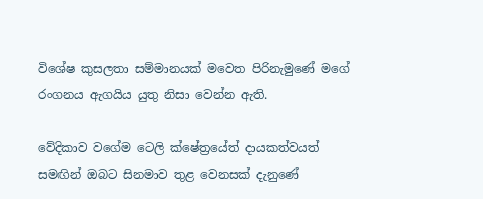විශේෂ කුසලතා සම්මානයක් මවෙත පිරිනැමුණේ මගේ රංගනය ඇගයිය යුතු නිසා වෙන්න ඇති.

වේදිකාව වගේම ටෙලි ක්ෂේත්‍රයේත් දායකත්වයත් සමඟින් ඔබට සිනමාව තුළ වෙනසක් දැනුණේ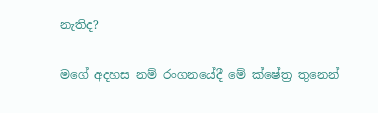නැතිද?

මගේ අදහස නම් රංගනයේදී මේ ක්ෂේත්‍ර තුනෙන්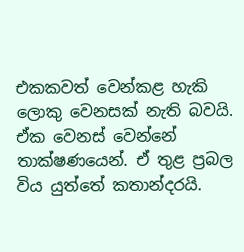එකකවත් වෙන්කළ හැකි ලොකු වෙනසක් නැති බවයි. ඒක වෙනස් වෙන්නේ තාක්ෂණයෙන්. ඒ තුළ ප්‍රබල විය යුත්තේ කතාන්දරයි.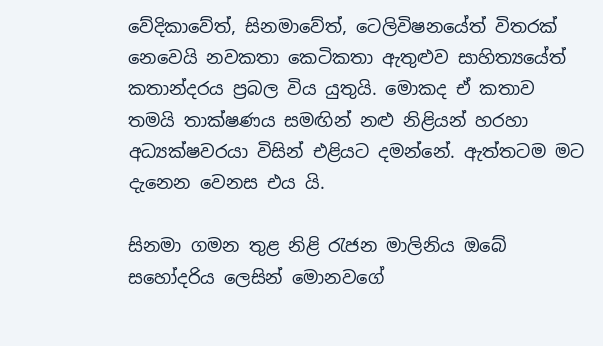වේදිකාවේත්, සිනමාවේත්, ටෙලිවිෂනයේත් විතරක් නෙවෙයි නවකතා කෙටිකතා ඇතුළුව සාහිත්‍යයේත් කතාන්දරය ප්‍රබල විය යුතුයි. මොකද ඒ කතාව තමයි තාක්ෂණය සමඟින් නළු නිළියන් හරහා අධ්‍යක්ෂවරයා විසින් එළියට දමන්නේ. ඇත්තටම මට දැනෙන වෙනස එය යි.

සිනමා ගමන තුළ නිළි රැජන මාලිනිය ඔබේ සහෝදරිය ලෙසින් මොනවගේ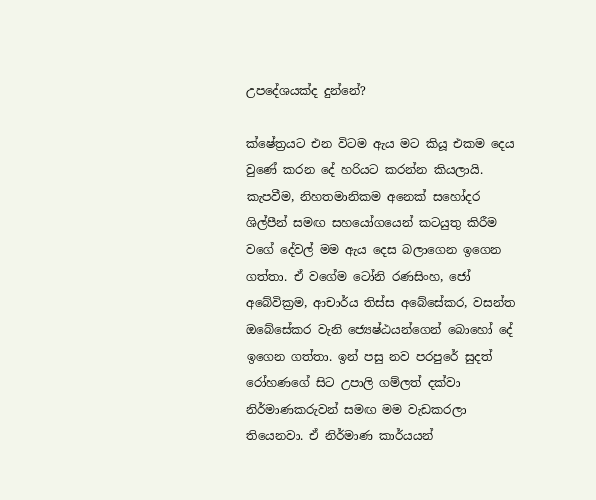උපදේශයක්ද දුන්නේ?

ක්ෂේත්‍රයට එන විටම ඇය මට කියූ එකම දෙය වුණේ කරන දේ හරියට කරන්න කියලායි. කැපවීම, නිහතමානිකම අනෙක් සහෝදර ශිල්පීන් සමඟ සහයෝගයෙන් කටයුතු කිරීම වගේ දේවල් මම ඇය දෙස බලාගෙන ඉගෙන ගත්තා. ඒ වගේම ටෝනි රණසිංහ, ජෝ අබේවික්‍රම, ආචාර්ය තිස්ස අබේසේකර, වසන්ත ඔබේසේකර වැනි ජ්‍යෙෂ්ඨයන්ගෙන් බොහෝ දේ ඉගෙන ගත්තා. ඉන් පසු නව පරපුරේ සුදත් රෝහණගේ සිට උපාලි ගම්ලත් දක්වා නිර්මාණකරුවන් සමඟ මම වැඩකරලා තියෙනවා. ඒ නිර්මාණ කාර්යයන්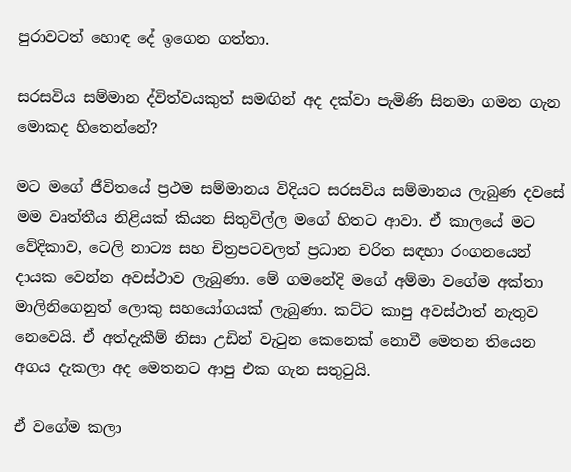පුරාවටත් හොඳ දේ ඉගෙන ගත්තා.

සරසවිය සම්මාන ද්විත්වයකුත් සමඟින් අද දක්වා පැමිණි සිනමා ගමන ගැන මොකද හිතෙන්නේ?

මට මගේ ජීවිතයේ ප්‍රථම සම්මානය විදියට සරසවිය සම්මානය ලැබුණ දවසේ මම වෘත්තීය නිළියක් කියන සිතුවිල්ල මගේ හිතට ආවා. ඒ කාලයේ මට වේදිකාව, ටෙලි නාට්‍ය සහ චිත්‍රපටවලත් ප්‍රධාන චරිත සඳහා රංගනයෙන් දායක වෙන්න අවස්ථාව ලැබුණා. මේ ගමනේදි මගේ අම්මා වගේම අක්තා මාලිනිගෙනුත් ලොකු සහයෝගයක් ලැබුණා. කට්ට කාපු අවස්ථාත් නැතුව නෙවෙයි. ඒ අත්දැකීම් නිසා උඩින් වැටුන කෙනෙක් නොවී මෙතන තියෙන අගය දැකලා අද මෙතනට ආපු එක ගැන සතුටුයි.

ඒ වගේම කලා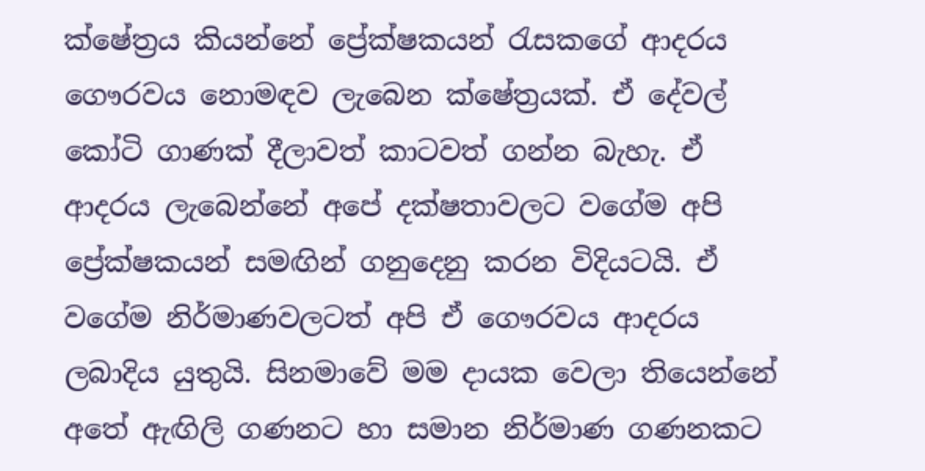ක්ෂේත්‍රය කියන්නේ ප්‍රේක්ෂකයන් රැසකගේ ආදරය ගෞරවය නොමඳව ලැබෙන ක්ෂේත්‍රයක්. ඒ දේවල් කෝටි ගාණක් දීලාවත් කාටවත් ගන්න බැහැ. ඒ ආදරය ලැබෙන්නේ අපේ දක්ෂතාවලට වගේම අපි ප්‍රේක්ෂකයන් සමඟින් ගනුදෙනු කරන විදියටයි. ඒ වගේම නිර්මාණවලටත් අපි ඒ ගෞරවය ආදරය ලබාදිය යුතුයි. සිනමාවේ මම දායක වෙලා තියෙන්නේ අතේ ඇඟිලි ගණනට හා සමාන නිර්මාණ ගණනකට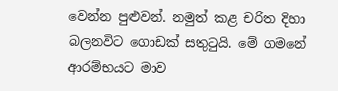වෙන්න පුළුවන්. නමුත් කළ චරිත දිහා බලනවිට ගොඩක් සතුටුයි. මේ ගමනේ ආරම්භයට මාව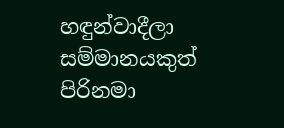හඳුන්වාදීලා සම්මානයකුත් පිරිනමා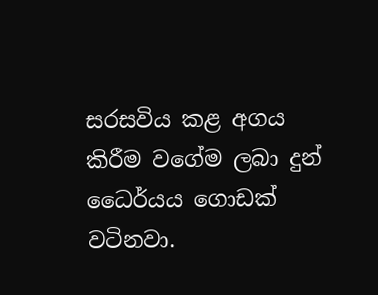සරසවිය කළ අගය කිරීම වගේම ලබා දුන් ධෛර්යය ගොඩක් වටිනවා.